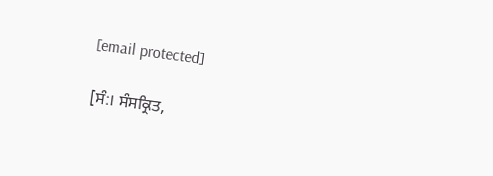[email protected]

[ਸੰ:। ਸੰਸਕ੍ਰਿਤ,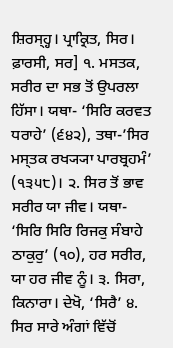ਸ਼ਿਰਸ੍ਹ੍ਹ। ਪ੍ਰਾਕ੍ਰਿਤ, ਸਿਰ। ਫ਼ਾਰਸੀ, ਸਰ] ੧. ਮਸਤਕ, ਸਰੀਰ ਦਾ ਸਭ ਤੋਂ ਉਪਰਲਾ ਹਿੱਸਾ। ਯਥਾ- ‘ਸਿਰਿ ਕਰਵਤ ਧਰਾਹੇ’ (੬੪੨), ਤਥਾ-’ਸਿਰ ਮਸ੍ਤਕ ਰਖ੍ਯ੍ਯਾ ਪਾਰਬ੍ਰਹਮੰ’ (੧੩੫੮)। ੨. ਸਿਰ ਤੋਂ ਭਾਵ ਸਰੀਰ ਯਾ ਜੀਵ। ਯਥਾ- ‘ਸਿਰਿ ਸਿਰਿ ਰਿਜਕੁ ਸੰਬਾਹੇ ਠਾਕੁਰੁ’ (੧੦), ਹਰ ਸਰੀਰ, ਯਾ ਹਰ ਜੀਵ ਨੂੰ। ੩. ਸਿਰਾ, ਕਿਨਾਰਾ। ਦੇਖੋ, ‘ਸਿਰੈ’ ੪. ਸਿਰ ਸਾਰੇ ਅੰਗਾਂ ਵਿੱਚੋਂ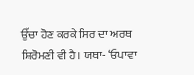ਉੱਚਾ ਹੋਣ ਕਰਕੇ ਸਿਰ ਦਾ ਅਰਥ ਸ਼ਿਰੋਮਣੀ ਵੀ ਹੈ। ਯਥਾ- ‘ਓਪਾਵਾ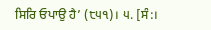ਸਿਰਿ ਓਪਾਉ ਹੈ’ (੮੫੧)। ੫. [ਸੰ:।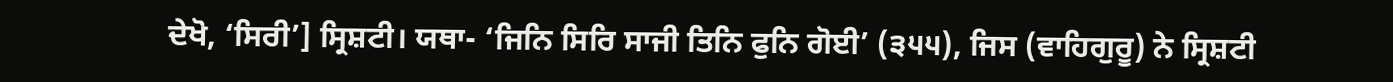ਦੇਖੋ, ‘ਸਿਰੀ’] ਸ੍ਰਿਸ਼ਟੀ। ਯਥਾ- ‘ਜਿਨਿ ਸਿਰਿ ਸਾਜੀ ਤਿਨਿ ਫੁਨਿ ਗੋਈ’ (੩੫੫), ਜਿਸ (ਵਾਹਿਗੁਰੂ) ਨੇ ਸ੍ਰਿਸ਼ਟੀ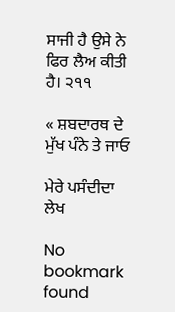ਸਾਜੀ ਹੈ ਉਸੇ ਨੇ ਫਿਰ ਲੈਅ ਕੀਤੀ ਹੈ। ੨੧੧

« ਸ਼ਬਦਾਰਥ ਦੇ ਮੁੱਖ ਪੰਨੇ ਤੇ ਜਾਓ

ਮੇਰੇ ਪਸੰਦੀਦਾ ਲੇਖ

No bookmark found